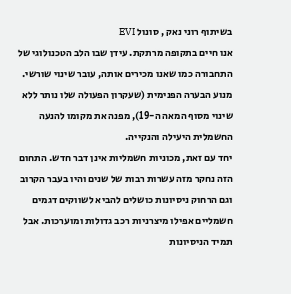בשיתוף רוני נאק , סונול EVI
אנו חיים בתקופה מרתקת. עידן שבו הלב הטכנולוגי של התחבורה כמו שאנו מכירים אותה, עובר שינוי שורשי. מנוע הבערה הפנימית (שעקרון הפעולה שלו נותר ללא שינוי מסוף המאה ה-19), מפנה את מקומו להנעה החשמלית היעילה והנקייה.
יחד עם זאת, מכוניות חשמליות אינן דבר חדש. התחום הזה נחקר מזה עשרות רבות של שנים והיו בעבר הקרוב וגם הרחוק ניסיונות כושלים להביא לשווקים דגמים חשמליים אפילו מיצרניות רכב גדולות ומוערכות. אבל תמיד הניסיונות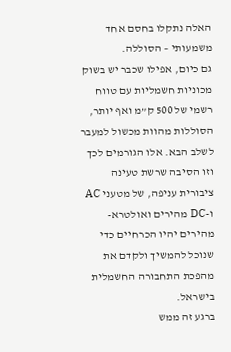האלה נתקלו בחסם אחד משמעותי – הסוללה.
גם כיום, אפילו שכבר יש בשוק מכוניות חשמליות עם טווח רשמי של 500 ק”מ ואף יותר, הסוללות מהוות מכשול למעבר לשלב הבא. אלו הגורמים לכך וזו הסיבה שרשת טעינה ציבורית עניפה, של מטעני AC ו-DC מהירים ואולטרא-מהירים יהיו הכרחיים כדי שנוכל להמשיך ולקדם את מהפכת התחבורה החשמלית בישראל.
ברגע זה ממש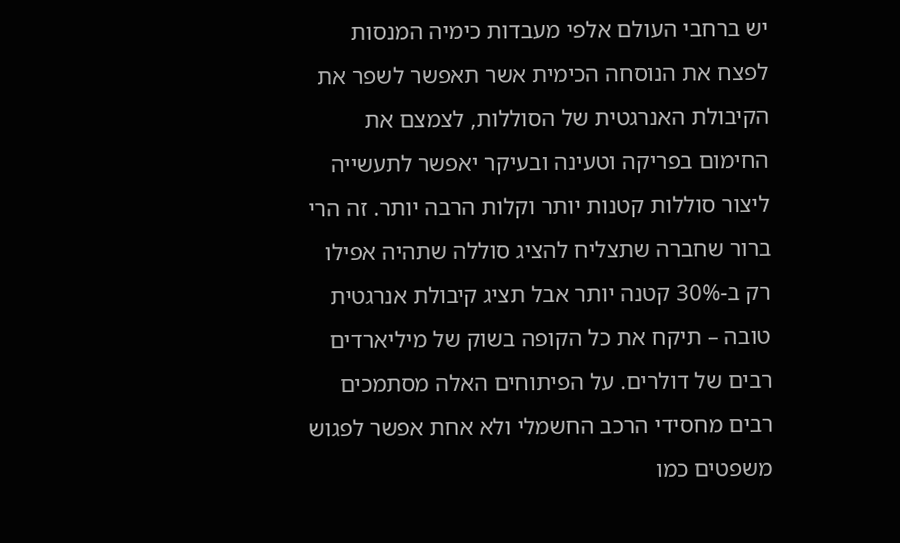יש ברחבי העולם אלפי מעבדות כימיה המנסות לפצח את הנוסחה הכימית אשר תאפשר לשפר את הקיבולת האנרגטית של הסוללות, לצמצם את החימום בפריקה וטעינה ובעיקר יאפשר לתעשייה ליצור סוללות קטנות יותר וקלות הרבה יותר. זה הרי ברור שחברה שתצליח להציג סוללה שתהיה אפילו רק ב-30% קטנה יותר אבל תציג קיבולת אנרגטית טובה – תיקח את כל הקופה בשוק של מיליארדים רבים של דולרים. על הפיתוחים האלה מסתמכים רבים מחסידי הרכב החשמלי ולא אחת אפשר לפגוש משפטים כמו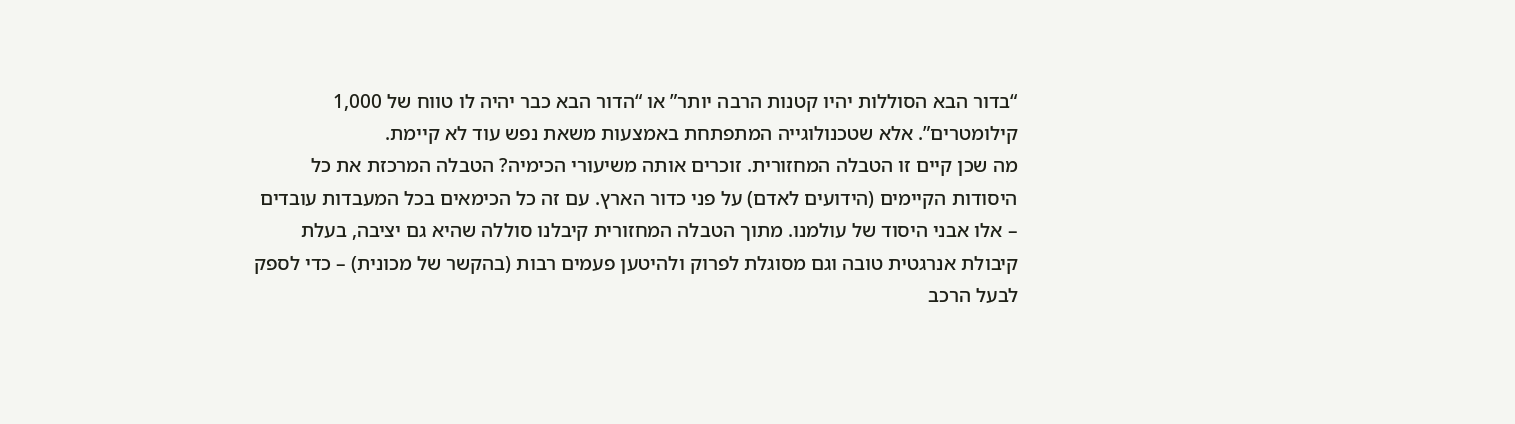“בדור הבא הסוללות יהיו קטנות הרבה יותר” או “הדור הבא כבר יהיה לו טווח של 1,000 קילומטרים”. אלא שטכנולוגייה המתפתחת באמצעות משאת נפש עוד לא קיימת.
מה שכן קיים זו הטבלה המחזורית. זוכרים אותה משיעורי הכימיה? הטבלה המרכזת את כל היסודות הקיימים (הידועים לאדם) על פני כדור הארץ. עם זה כל הכימאים בכל המעבדות עובדים – אלו אבני היסוד של עולמנו. מתוך הטבלה המחזורית קיבלנו סוללה שהיא גם יציבה, בעלת קיבולת אנרגטית טובה וגם מסוגלת לפרוק ולהיטען פעמים רבות (בהקשר של מכונית) – כדי לספק לבעל הרכב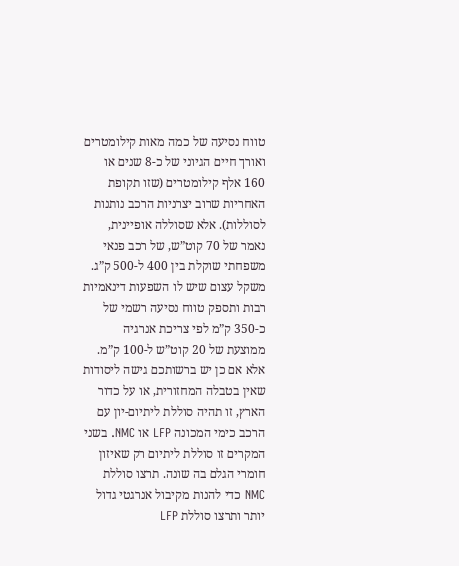טווח נסיעה של כמה מאות קילומטרים ואורך חיים הגיוני של כ-8 שנים או 160 אלף קילומטרים (שזו תקופת האחריות שרוב יצרניות הרכב נותנות לסוללות). אלא שסוללה אופיינית, נאמר של 70 קוט”ש, של רכב פנאי משפחתי שוקלת בין 400 ל-500 ק”ג. משקל עצום שיש לו השפעות דינאמיות רבות ותספק טווח נסיעה רשמי של כ-350 ק”מ לפי צריכת אנרגיה ממוצעת של 20 קוט”ש ל-100 ק”מ.
אלא אם כן יש ברשותכם גישה ליסודות שאין בטבלה המחזורית, או על כדור הארץ, זו תהיה סוללת ליתיום-יון עם הרכב כימי המכונה LFP או NMC. בשני המקרים זו סוללת ליתיום רק שאיזון חומרי הגלם בה שונה. תרצו סוללת NMC כדי להנות מקיבול אנרגטי גדול יותר ותרצו סוללת LFP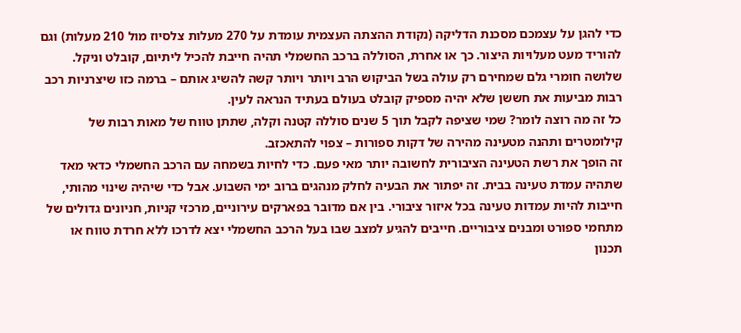כדי להגן על עצמכם מסכנת הדליקה (נקודת ההצתה העצמית עומדת על 270 מעלות צלסיוז מול 210 מעלות) וגם להוריד מעט מעלויות היצור. כך או אחרת, הסוללה ברכב החשמלי תהיה חייבת להכיל ליתיום, קובלט וניקל. שלושה חומרי גלם שמחירם רק עולה בשל הביקוש הרב ויותר ויותר קשה להשיג אותם – ברמה כזו שיצרניות רכב רבות מביעות את חששן שלא יהיה מספיק קובלט בעולם בעתיד הנראה לעין.
כל זה מה רוצה לומר? שמי שציפה לקבל תוך 5 שנים סוללה קטנה וקלה, שתתן טווח של מאות רבות של קילומטרים ותהנה מטעינה מהירה של דקות ספורות – צפוי להתאכזב.
זה הופך את רשת הטעינה הציבורית לחשובה יותר מאי פעם. כדי לחיות בשמחה עם הרכב החשמלי כדאי מאד שתהיה עמדת טעינה בבית. זה יפתור את הבעיה לחלק מנהגים ברוב ימי השבוע. אבל כדי שיהיה שינוי מהותי, חייבות להיות עמדות טעינה בכל איזור ציבורי. בין אם מדובר בפארקים עירוניים, מרכזי קניות, חניונים גדולים של מתחמי ספורט ומבנים ציבוריים. חייבים להגיע למצב שבו בעל הרכב החשמלי יצא לדרכו ללא חרדת טווח או תכנון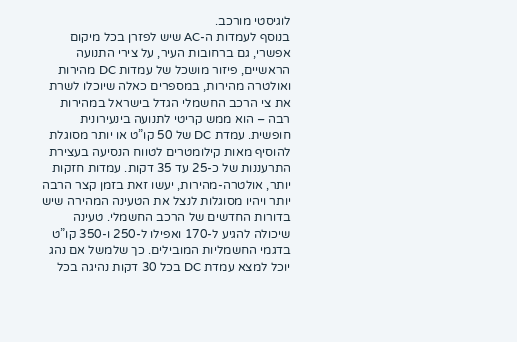לוגיסטי מורכב.
בנוסף לעמדות ה-AC שיש לפזרן בכל מיקום אפשרי, גם ברחובות העיר, על צירי התנועה הראשיים, פיזור מושכל של עמדות DC מהירות ואולטרה מהירות, במספרים כאלה שיוכלו לשרת את צי הרכב החשמלי הגדל בישראל במהירות רבה – הוא ממש קריטי לתנועה בינעירונית חופשית. עמדת DC של 50 קו”ט או יותר מסוגלת להוסיף מאות קילומטרים לטווח הנסיעה בעצירת התרעננות של כ-25 עד 35 דקות. עמדות חזקות יותר, אולטרה-מהירות, יעשו זאת בזמן קצר הרבה יותר ויהיו מסוגלות לנצל את הטעינה המהירה שיש בדורות החדשים של הרכב החשמלי. טעינה שיכולה להגיע ל-170 ואפילו ל-250 ו-350 קו”ט בדגמי החשמליות המובילים. כך שלמשל אם נהג יוכל למצא עמדת DC בכל 30 דקות נהיגה בכל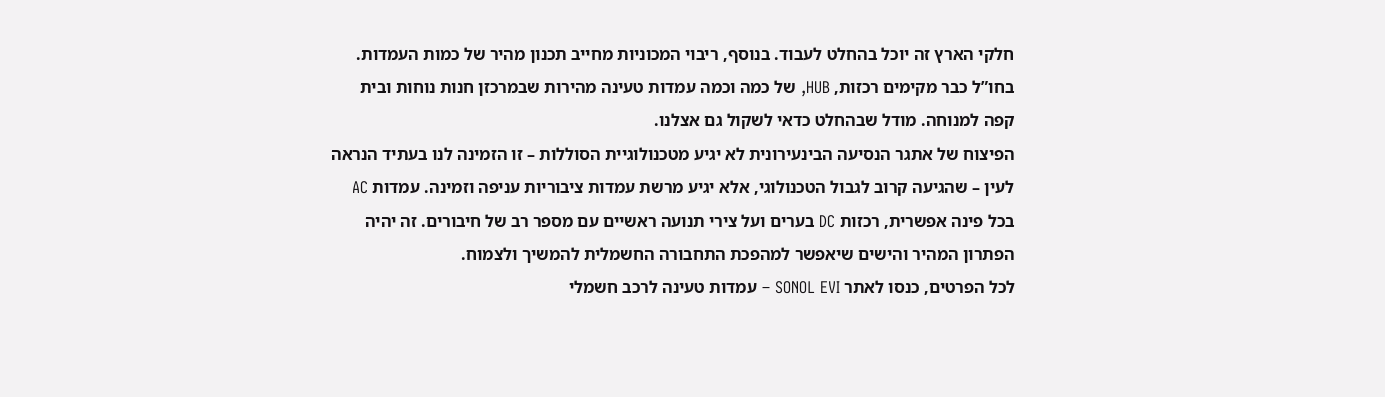חלקי הארץ זה יוכל בהחלט לעבוד. בנוסף, ריבוי המכוניות מחייב תכנון מהיר של כמות העמדות. בחו”ל כבר מקימים רכזות, HUB, של כמה וכמה עמדות טעינה מהירות שבמרכזן חנות נוחות ובית קפה למנוחה. מודל שבהחלט כדאי לשקול גם אצלנו.
הפיצוח של אתגר הנסיעה הבינעירונית לא יגיע מטכנולוגיית הסוללות – זו הזמינה לנו בעתיד הנראה לעין – שהגיעה קרוב לגבול הטכנולוגי, אלא יגיע מרשת עמדות ציבוריות עניפה וזמינה. עמדות AC בכל פינה אפשרית, רכזות DC בערים ועל צירי תנועה ראשיים עם מספר רב של חיבורים. זה יהיה הפתרון המהיר והישים שיאפשר למהפכת התחבורה החשמלית להמשיך ולצמוח.
לכל הפרטים, כנסו לאתר SONOL EVI – עמדות טעינה לרכב חשמלי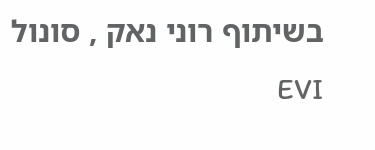בשיתוף רוני נאק , סונול EVI